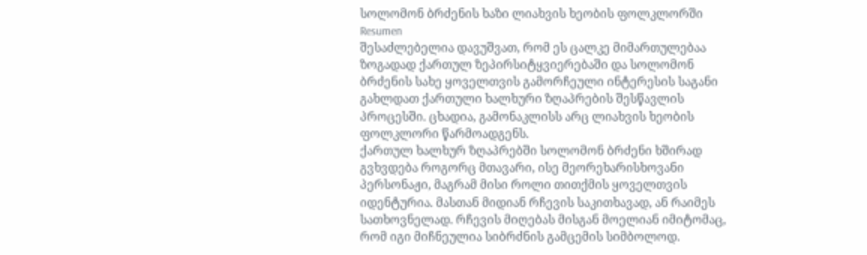სოლომონ ბრძენის ხაზი ლიახვის ხეობის ფოლკლორში
Resumen
შესაძლებელია დავუშვათ, რომ ეს ცალკე მიმართულებაა ზოგადად ქართულ ზეპირსიტყვიერებაში და სოლომონ ბრძენის სახე ყოველთვის გამორჩეული ინტერესის საგანი გახლდათ ქართული ხალხური ზღაპრების შესწავლის პროცესში. ცხადია, გამონაკლისს არც ლიახვის ხეობის ფოლკლორი წარმოადგენს.
ქართულ ხალხურ ზღაპრებში სოლომონ ბრძენი ხშირად გვხვდება როგორც მთავარი, ისე მეორეხარისხოვანი პერსონაჟი, მაგრამ მისი როლი თითქმის ყოველთვის იდენტურია. მასთან მიდიან რჩევის საკითხავად, ან რაიმეს სათხოვნელად. რჩევის მიღებას მისგან მოელიან იმიტომაც, რომ იგი მიჩნეულია სიბრძნის გამცემის სიმბოლოდ.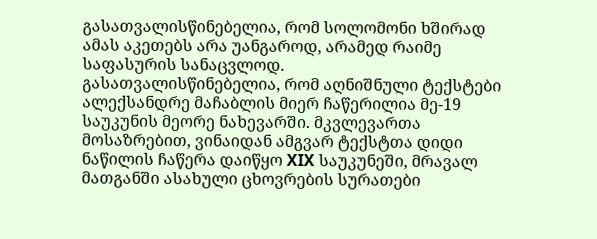გასათვალისწინებელია, რომ სოლომონი ხშირად ამას აკეთებს არა უანგაროდ, არამედ რაიმე საფასურის სანაცვლოდ.
გასათვალისწინებელია, რომ აღნიშნული ტექსტები ალექსანდრე მაჩაბლის მიერ ჩაწერილია მე-19 საუკუნის მეორე ნახევარში. მკვლევართა მოსაზრებით, ვინაიდან ამგვარ ტექსტთა დიდი ნაწილის ჩაწერა დაიწყო XIX საუკუნეში, მრავალ მათგანში ასახული ცხოვრების სურათები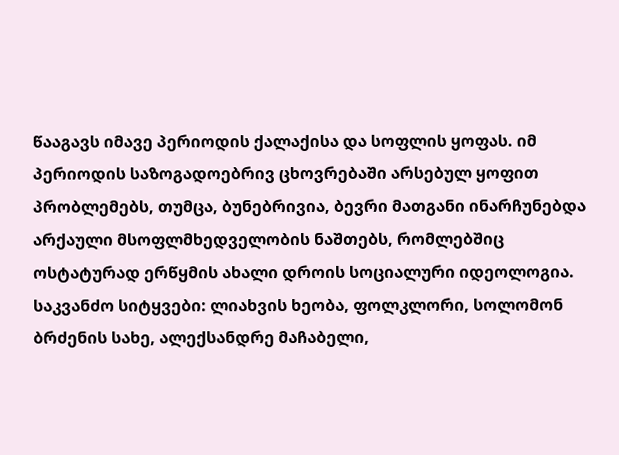წააგავს იმავე პერიოდის ქალაქისა და სოფლის ყოფას. იმ პერიოდის საზოგადოებრივ ცხოვრებაში არსებულ ყოფით პრობლემებს, თუმცა, ბუნებრივია, ბევრი მათგანი ინარჩუნებდა არქაული მსოფლმხედველობის ნაშთებს, რომლებშიც ოსტატურად ერწყმის ახალი დროის სოციალური იდეოლოგია.
საკვანძო სიტყვები: ლიახვის ხეობა, ფოლკლორი, სოლომონ ბრძენის სახე, ალექსანდრე მაჩაბელი,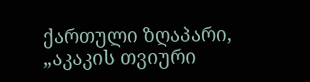ქართული ზღაპარი, „აკაკის თვიური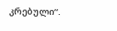კრებული“.